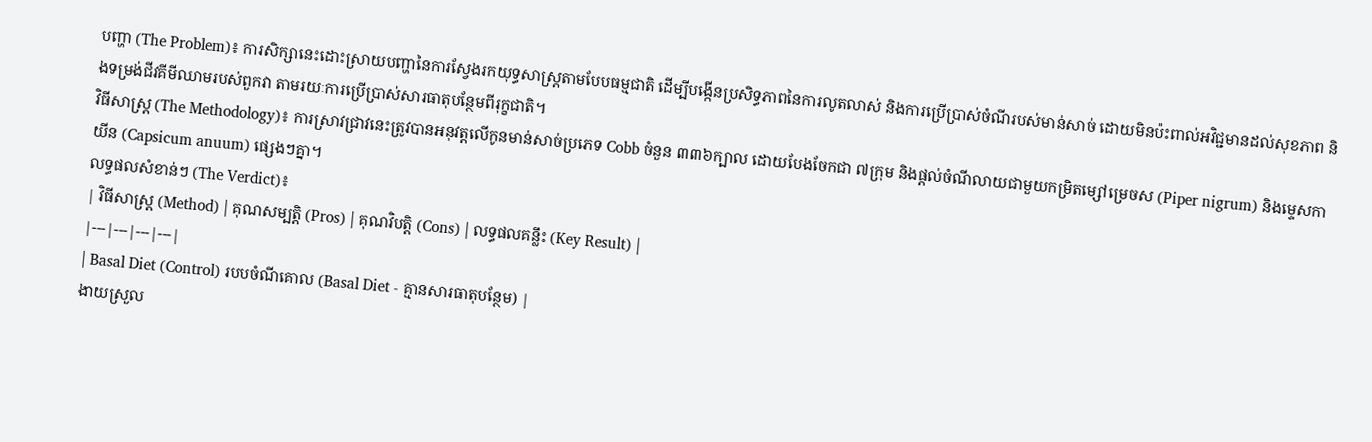បញ្ហា (The Problem)៖ ការសិក្សានេះដោះស្រាយបញ្ហានៃការស្វែងរកយុទ្ធសាស្ត្រតាមបែបធម្មជាតិ ដើម្បីបង្កើនប្រសិទ្ធភាពនៃការលូតលាស់ និងការប្រើប្រាស់ចំណីរបស់មាន់សាច់ ដោយមិនប៉ះពាល់អវិជ្ជមានដល់សុខភាព និងទម្រង់ជីវគីមីឈាមរបស់ពួកវា តាមរយៈការប្រើប្រាស់សារធាតុបន្ថែមពីរុក្ខជាតិ។
វិធីសាស្ត្រ (The Methodology)៖ ការស្រាវជ្រាវនេះត្រូវបានអនុវត្តលើកូនមាន់សាច់ប្រភេទ Cobb ចំនួន ៣៣៦ក្បាល ដោយបែងចែកជា ៧ក្រុម និងផ្តល់ចំណីលាយជាមួយកម្រិតម្សៅម្រេចស (Piper nigrum) និងម្ទេសកាយីន (Capsicum anuum) ផ្សេងៗគ្នា។
លទ្ធផលសំខាន់ៗ (The Verdict)៖
| វិធីសាស្ត្រ (Method) | គុណសម្បត្តិ (Pros) | គុណវិបត្តិ (Cons) | លទ្ធផលគន្លឹះ (Key Result) |
|---|---|---|---|
| Basal Diet (Control) របបចំណីគោល (Basal Diet - គ្មានសារធាតុបន្ថែម) |
ងាយស្រួល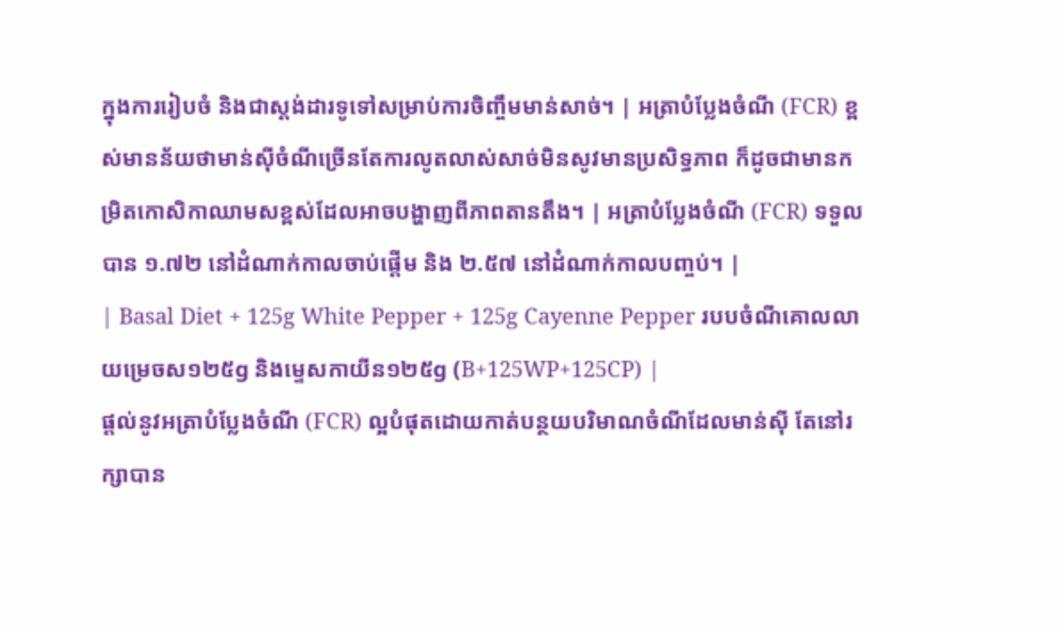ក្នុងការរៀបចំ និងជាស្តង់ដារទូទៅសម្រាប់ការចិញ្ចឹមមាន់សាច់។ | អត្រាបំប្លែងចំណី (FCR) ខ្ពស់មានន័យថាមាន់ស៊ីចំណីច្រើនតែការលូតលាស់សាច់មិនសូវមានប្រសិទ្ធភាព ក៏ដូចជាមានកម្រិតកោសិកាឈាមសខ្ពស់ដែលអាចបង្ហាញពីភាពតានតឹង។ | អត្រាបំប្លែងចំណី (FCR) ទទួលបាន ១.៧២ នៅដំណាក់កាលចាប់ផ្តើម និង ២.៥៧ នៅដំណាក់កាលបញ្ចប់។ |
| Basal Diet + 125g White Pepper + 125g Cayenne Pepper របបចំណីគោលលាយម្រេចស១២៥g និងម្ទេសកាយីន១២៥g (B+125WP+125CP) |
ផ្តល់នូវអត្រាបំប្លែងចំណី (FCR) ល្អបំផុតដោយកាត់បន្ថយបរិមាណចំណីដែលមាន់ស៊ី តែនៅរក្សាបាន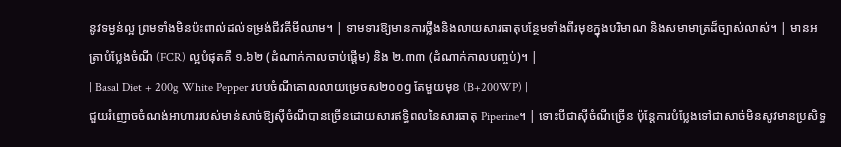នូវទម្ងន់ល្អ ព្រមទាំងមិនប៉ះពាល់ដល់ទម្រង់ជីវគីមីឈាម។ | ទាមទារឱ្យមានការថ្លឹងនិងលាយសារធាតុបន្ថែមទាំងពីរមុខក្នុងបរិមាណ និងសមាមាត្រដ៏ច្បាស់លាស់។ | មានអត្រាបំប្លែងចំណី (FCR) ល្អបំផុតគឺ ១.៦២ (ដំណាក់កាលចាប់ផ្តើម) និង ២.៣៣ (ដំណាក់កាលបញ្ចប់)។ |
| Basal Diet + 200g White Pepper របបចំណីគោលលាយម្រេចស២០០g តែមួយមុខ (B+200WP) |
ជួយរំញោចចំណង់អាហាររបស់មាន់សាច់ឱ្យស៊ីចំណីបានច្រើនដោយសារឥទ្ធិពលនៃសារធាតុ Piperine។ | ទោះបីជាស៊ីចំណីច្រើន ប៉ុន្តែការបំប្លែងទៅជាសាច់មិនសូវមានប្រសិទ្ធ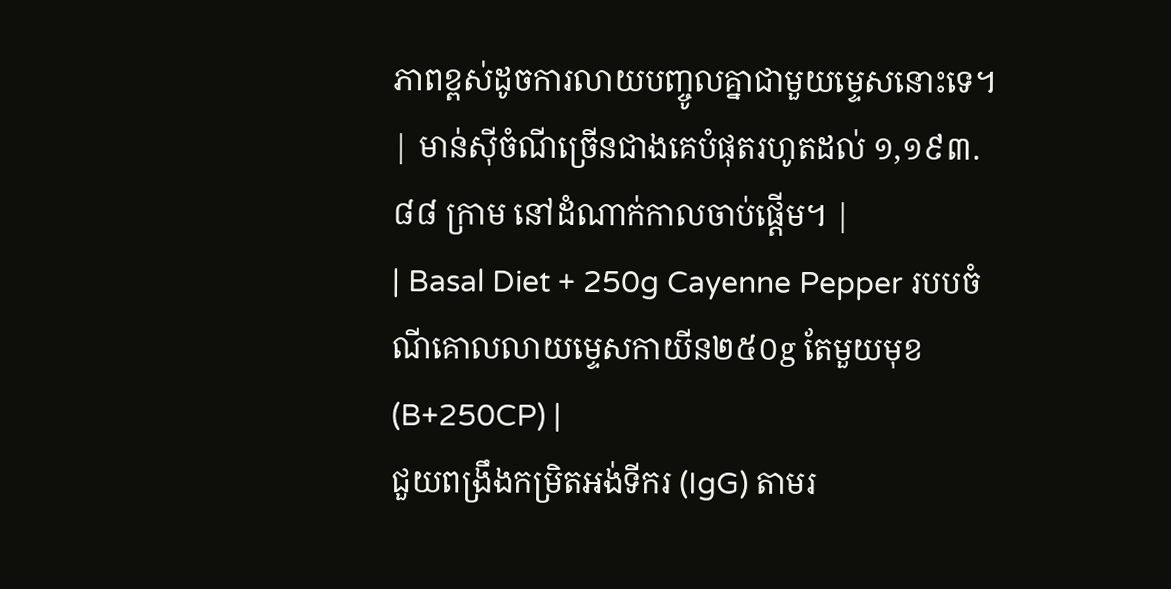ភាពខ្ពស់ដូចការលាយបញ្ចូលគ្នាជាមួយម្ទេសនោះទេ។ | មាន់ស៊ីចំណីច្រើនជាងគេបំផុតរហូតដល់ ១,១៩៣.៨៨ ក្រាម នៅដំណាក់កាលចាប់ផ្តើម។ |
| Basal Diet + 250g Cayenne Pepper របបចំណីគោលលាយម្ទេសកាយីន២៥០g តែមួយមុខ (B+250CP) |
ជួយពង្រឹងកម្រិតអង់ទីករ (IgG) តាមរ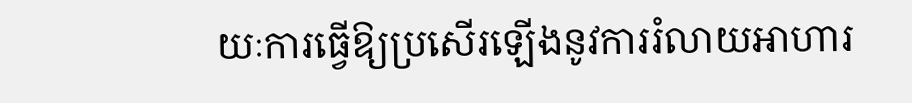យៈការធ្វើឱ្យប្រសើរឡើងនូវការរំលាយអាហារ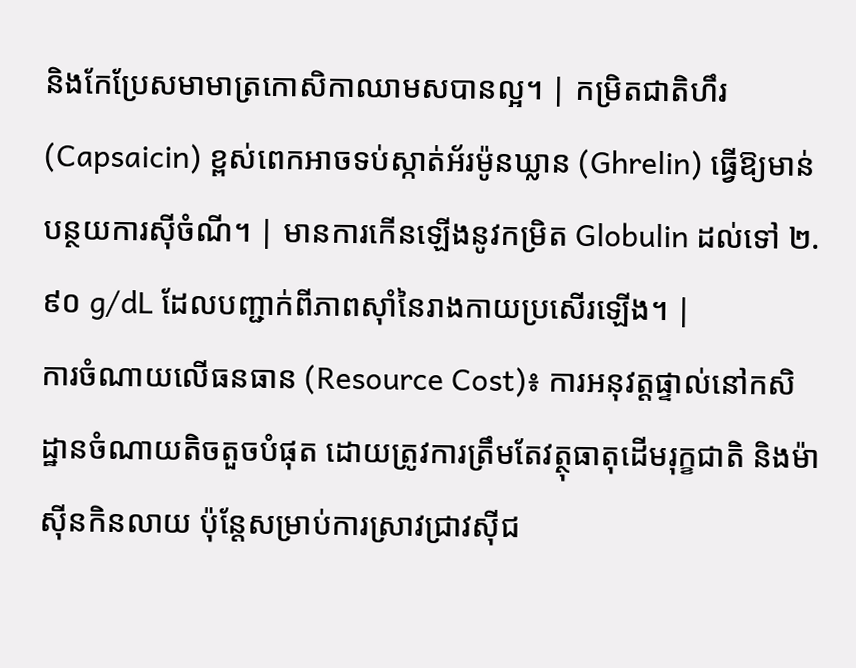និងកែប្រែសមាមាត្រកោសិកាឈាមសបានល្អ។ | កម្រិតជាតិហឹរ (Capsaicin) ខ្ពស់ពេកអាចទប់ស្កាត់អ័រម៉ូនឃ្លាន (Ghrelin) ធ្វើឱ្យមាន់បន្ថយការស៊ីចំណី។ | មានការកើនឡើងនូវកម្រិត Globulin ដល់ទៅ ២.៩០ g/dL ដែលបញ្ជាក់ពីភាពស៊ាំនៃរាងកាយប្រសើរឡើង។ |
ការចំណាយលើធនធាន (Resource Cost)៖ ការអនុវត្តផ្ទាល់នៅកសិដ្ឋានចំណាយតិចតួចបំផុត ដោយត្រូវការត្រឹមតែវត្ថុធាតុដើមរុក្ខជាតិ និងម៉ាស៊ីនកិនលាយ ប៉ុន្តែសម្រាប់ការស្រាវជ្រាវស៊ីជ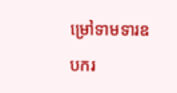ម្រៅទាមទារឧបករ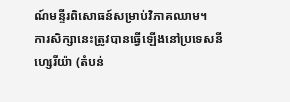ណ៍មន្ទីរពិសោធន៍សម្រាប់វិភាគឈាម។
ការសិក្សានេះត្រូវបានធ្វើឡើងនៅប្រទេសនីហ្សេរីយ៉ា (តំបន់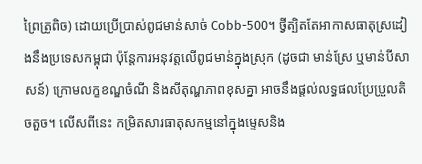ព្រៃត្រូពិច) ដោយប្រើប្រាស់ពូជមាន់សាច់ Cobb-500។ ថ្វីត្បិតតែអាកាសធាតុស្រដៀងនឹងប្រទេសកម្ពុជា ប៉ុន្តែការអនុវត្តលើពូជមាន់ក្នុងស្រុក (ដូចជា មាន់ស្រែ ឬមាន់បីសាសន៍) ក្រោមលក្ខខណ្ឌចំណី និងសីតុណ្ហភាពខុសគ្នា អាចនឹងផ្តល់លទ្ធផលប្រែប្រួលតិចតួច។ លើសពីនេះ កម្រិតសារធាតុសកម្មនៅក្នុងម្ទេសនិង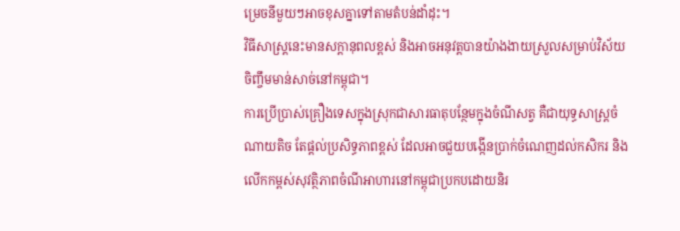ម្រេចនីមួយៗអាចខុសគ្នាទៅតាមតំបន់ដាំដុះ។
វិធីសាស្ត្រនេះមានសក្តានុពលខ្ពស់ និងអាចអនុវត្តបានយ៉ាងងាយស្រួលសម្រាប់វិស័យចិញ្ចឹមមាន់សាច់នៅកម្ពុជា។
ការប្រើប្រាស់គ្រឿងទេសក្នុងស្រុកជាសារធាតុបន្ថែមក្នុងចំណីសត្វ គឺជាយុទ្ធសាស្ត្រចំណាយតិច តែផ្តល់ប្រសិទ្ធភាពខ្ពស់ ដែលអាចជួយបង្កើនប្រាក់ចំណេញដល់កសិករ និងលើកកម្ពស់សុវត្ថិភាពចំណីអាហារនៅកម្ពុជាប្រកបដោយនិរ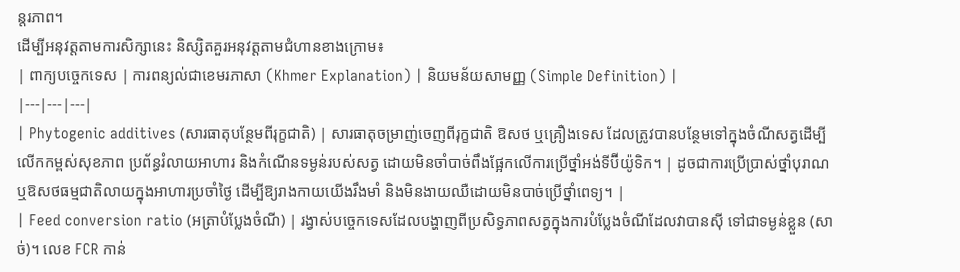ន្តរភាព។
ដើម្បីអនុវត្តតាមការសិក្សានេះ និស្សិតគួរអនុវត្តតាមជំហានខាងក្រោម៖
| ពាក្យបច្ចេកទេស | ការពន្យល់ជាខេមរភាសា (Khmer Explanation) | និយមន័យសាមញ្ញ (Simple Definition) |
|---|---|---|
| Phytogenic additives (សារធាតុបន្ថែមពីរុក្ខជាតិ) | សារធាតុចម្រាញ់ចេញពីរុក្ខជាតិ ឱសថ ឬគ្រឿងទេស ដែលត្រូវបានបន្ថែមទៅក្នុងចំណីសត្វដើម្បីលើកកម្ពស់សុខភាព ប្រព័ន្ធរំលាយអាហារ និងកំណើនទម្ងន់របស់សត្វ ដោយមិនចាំបាច់ពឹងផ្អែកលើការប្រើថ្នាំអង់ទីប៊ីយ៉ូទិក។ | ដូចជាការប្រើប្រាស់ថ្នាំបុរាណឬឱសថធម្មជាតិលាយក្នុងអាហារប្រចាំថ្ងៃ ដើម្បីឱ្យរាងកាយយើងរឹងមាំ និងមិនងាយឈឺដោយមិនបាច់ប្រើថ្នាំពេទ្យ។ |
| Feed conversion ratio (អត្រាបំប្លែងចំណី) | រង្វាស់បច្ចេកទេសដែលបង្ហាញពីប្រសិទ្ធភាពសត្វក្នុងការបំប្លែងចំណីដែលវាបានស៊ី ទៅជាទម្ងន់ខ្លួន (សាច់)។ លេខ FCR កាន់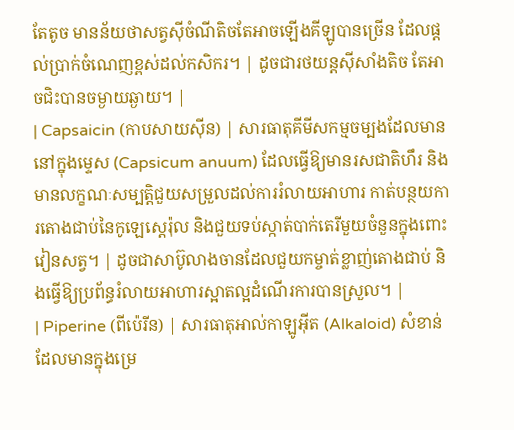តែតូច មានន័យថាសត្វស៊ីចំណីតិចតែអាចឡើងគីឡូបានច្រើន ដែលផ្តល់ប្រាក់ចំណេញខ្ពស់ដល់កសិករ។ | ដូចជារថយន្តស៊ីសាំងតិច តែអាចជិះបានចម្ងាយឆ្ងាយ។ |
| Capsaicin (កាបសាយស៊ីន) | សារធាតុគីមីសកម្មចម្បងដែលមាននៅក្នុងម្ទេស (Capsicum anuum) ដែលធ្វើឱ្យមានរសជាតិហឹរ និងមានលក្ខណៈសម្បត្តិជួយសម្រួលដល់ការរំលាយអាហារ កាត់បន្ថយការតោងជាប់នៃកូឡេស្តេរ៉ុល និងជួយទប់ស្កាត់បាក់តេរីមួយចំនួនក្នុងពោះវៀនសត្វ។ | ដូចជាសាប៊ូលាងចានដែលជួយកម្ចាត់ខ្លាញ់តោងជាប់ និងធ្វើឱ្យប្រព័ន្ធរំលាយអាហារស្អាតល្អដំណើរការបានស្រួល។ |
| Piperine (ពីប៉េរីន) | សារធាតុអាល់កាឡូអ៊ីត (Alkaloid) សំខាន់ដែលមានក្នុងម្រេ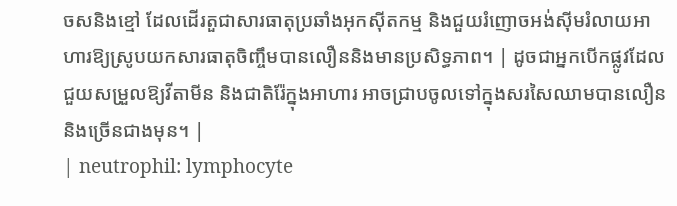ចសនិងខ្មៅ ដែលដើរតួជាសារធាតុប្រឆាំងអុកស៊ីតកម្ម និងជួយរំញោចអង់ស៊ីមរំលាយអាហារឱ្យស្រូបយកសារធាតុចិញ្ចឹមបានលឿននិងមានប្រសិទ្ធភាព។ | ដូចជាអ្នកបើកផ្លូវដែលជួយសម្រួលឱ្យវីតាមីន និងជាតិរ៉ែក្នុងអាហារ អាចជ្រាបចូលទៅក្នុងសរសៃឈាមបានលឿននិងច្រើនជាងមុន។ |
| neutrophil: lymphocyte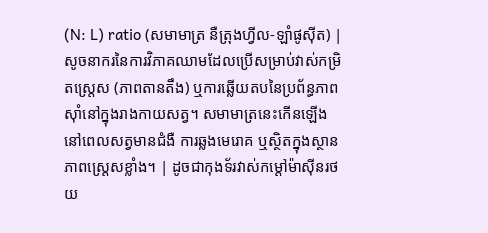(N: L) ratio (សមាមាត្រ នឺត្រុងហ្វីល-ឡាំផូស៊ីត) | សូចនាករនៃការវិភាគឈាមដែលប្រើសម្រាប់វាស់កម្រិតស្ត្រេស (ភាពតានតឹង) ឬការឆ្លើយតបនៃប្រព័ន្ធភាពស៊ាំនៅក្នុងរាងកាយសត្វ។ សមាមាត្រនេះកើនឡើងនៅពេលសត្វមានជំងឺ ការឆ្លងមេរោគ ឬស្ថិតក្នុងស្ថានភាពស្ត្រេសខ្លាំង។ | ដូចជាកុងទ័រវាស់កម្តៅម៉ាស៊ីនរថយ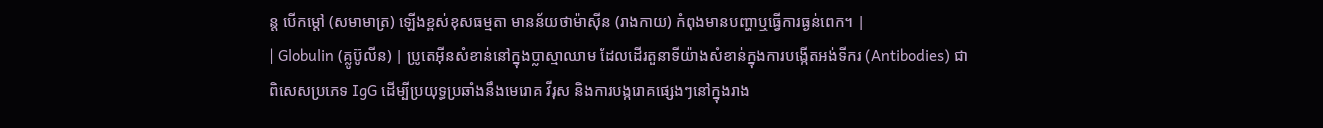ន្ត បើកម្តៅ (សមាមាត្រ) ឡើងខ្ពស់ខុសធម្មតា មានន័យថាម៉ាស៊ីន (រាងកាយ) កំពុងមានបញ្ហាឬធ្វើការធ្ងន់ពេក។ |
| Globulin (គ្លូប៊ូលីន) | ប្រូតេអ៊ីនសំខាន់នៅក្នុងប្លាស្មាឈាម ដែលដើរតួនាទីយ៉ាងសំខាន់ក្នុងការបង្កើតអង់ទីករ (Antibodies) ជាពិសេសប្រភេទ IgG ដើម្បីប្រយុទ្ធប្រឆាំងនឹងមេរោគ វីរុស និងការបង្ករោគផ្សេងៗនៅក្នុងរាង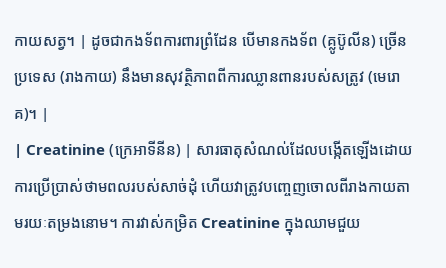កាយសត្វ។ | ដូចជាកងទ័ពការពារព្រំដែន បើមានកងទ័ព (គ្លូប៊ូលីន) ច្រើន ប្រទេស (រាងកាយ) នឹងមានសុវត្ថិភាពពីការឈ្លានពានរបស់សត្រូវ (មេរោគ)។ |
| Creatinine (ក្រេអាទីនីន) | សារធាតុសំណល់ដែលបង្កើតឡើងដោយការប្រើប្រាស់ថាមពលរបស់សាច់ដុំ ហើយវាត្រូវបញ្ចេញចោលពីរាងកាយតាមរយៈតម្រងនោម។ ការវាស់កម្រិត Creatinine ក្នុងឈាមជួយ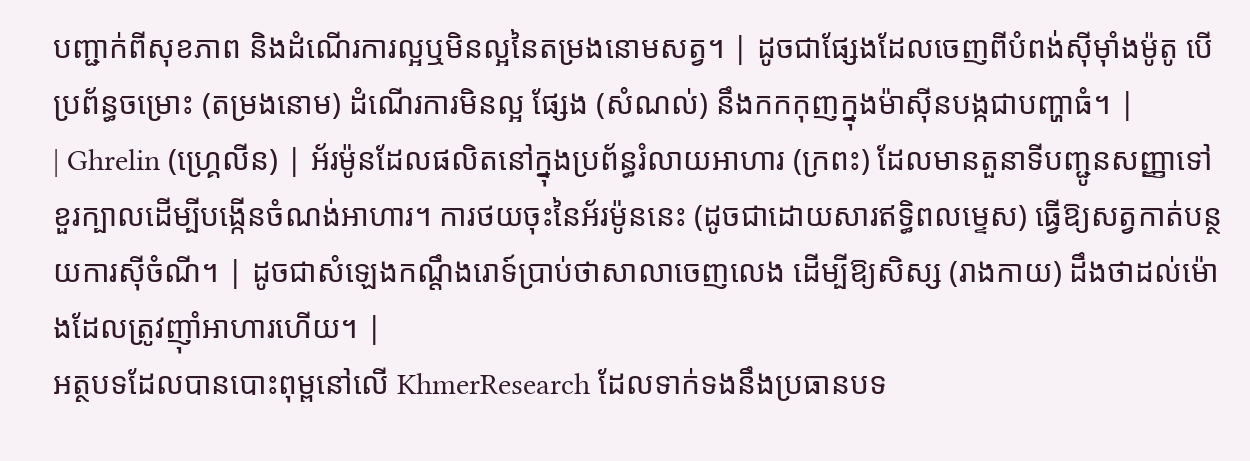បញ្ជាក់ពីសុខភាព និងដំណើរការល្អឬមិនល្អនៃតម្រងនោមសត្វ។ | ដូចជាផ្សែងដែលចេញពីបំពង់ស៊ីម៉ាំងម៉ូតូ បើប្រព័ន្ធចម្រោះ (តម្រងនោម) ដំណើរការមិនល្អ ផ្សែង (សំណល់) នឹងកកកុញក្នុងម៉ាស៊ីនបង្កជាបញ្ហាធំ។ |
| Ghrelin (ហ្គ្រេលីន) | អ័រម៉ូនដែលផលិតនៅក្នុងប្រព័ន្ធរំលាយអាហារ (ក្រពះ) ដែលមានតួនាទីបញ្ជូនសញ្ញាទៅខួរក្បាលដើម្បីបង្កើនចំណង់អាហារ។ ការថយចុះនៃអ័រម៉ូននេះ (ដូចជាដោយសារឥទ្ធិពលម្ទេស) ធ្វើឱ្យសត្វកាត់បន្ថយការស៊ីចំណី។ | ដូចជាសំឡេងកណ្តឹងរោទ៍ប្រាប់ថាសាលាចេញលេង ដើម្បីឱ្យសិស្ស (រាងកាយ) ដឹងថាដល់ម៉ោងដែលត្រូវញ៉ាំអាហារហើយ។ |
អត្ថបទដែលបានបោះពុម្ពនៅលើ KhmerResearch ដែលទាក់ទងនឹងប្រធានបទ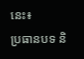នេះ៖
ប្រធានបទ និ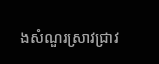ងសំណួរស្រាវជ្រាវ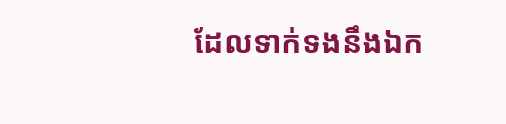ដែលទាក់ទងនឹងឯក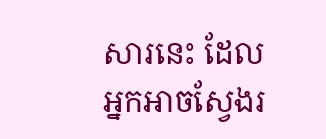សារនេះ ដែលអ្នកអាចស្វែងរ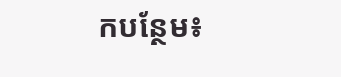កបន្ថែម៖